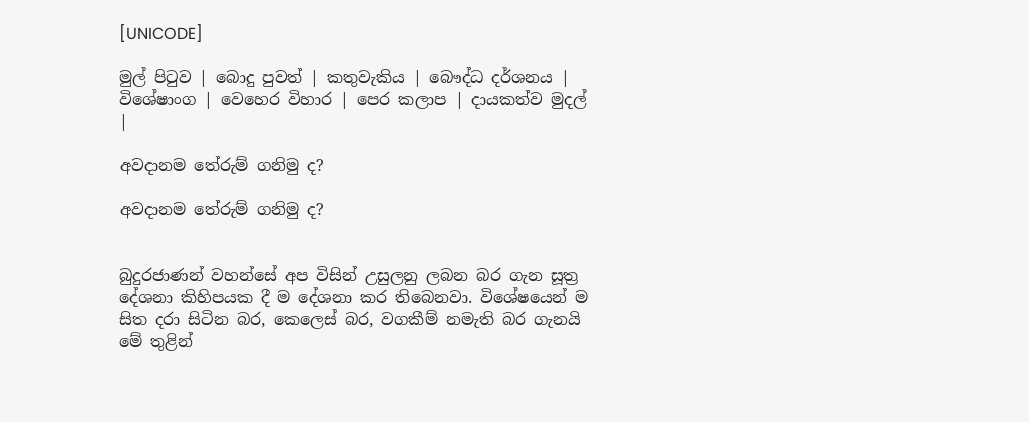[UNICODE]

මුල් පිටුව | බොදු පුවත් | කතුවැකිය | බෞද්ධ දර්ශනය | විශේෂාංග | වෙහෙර විහාර | පෙර කලාප | දායකත්ව මුදල් |

අවදානම තේරුම් ගනිමු ද?

අවදානම තේරුම් ගනිමු ද?


බුදුරජාණන් වහන්සේ අප විසින් උසුලනු ලබන බර ගැන සූත්‍ර දේශනා කිහිපයක දී ම දේශනා කර තිබෙනවා. විශේෂයෙන් ම සිත දරා සිටින බර, කෙලෙස් බර, වගකීම් නමැති බර ගැනයි මේ තුළින්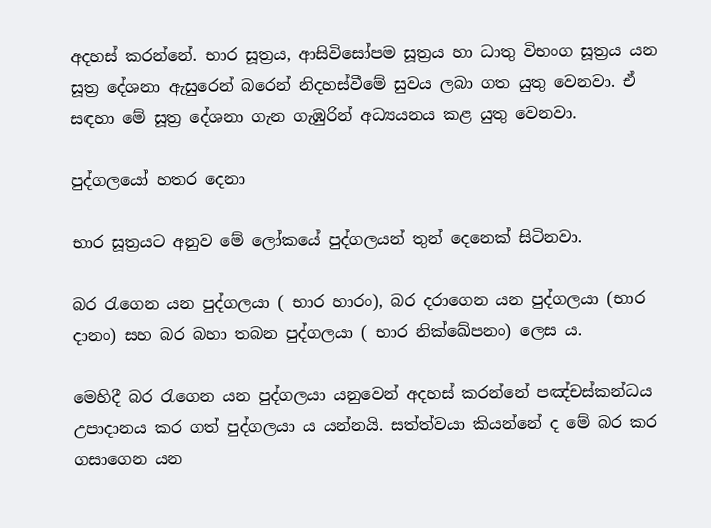අදහස් කරන්නේ. භාර සූත්‍රය, ආසිවිසෝපම සූත්‍රය හා ධාතු විභංග සූත්‍රය යන සූත්‍ර දේශනා ඇසුරෙන් බරෙන් නිදහස්වීමේ සුවය ලබා ගත යුතු වෙනවා. ඒ සඳහා මේ සූත්‍ර දේශනා ගැන ගැඹුරින් අධ්‍යයනය කළ යුතු වෙනවා.

පුද්ගලයෝ හතර දෙනා

භාර සූත්‍රයට අනුව මේ ලෝකයේ පුද්ගලයන් තුන් දෙනෙක් සිටිනවා.

බර රැගෙන යන පුද්ගලයා ( භාර හාරං), බර දරාගෙන යන පුද්ගලයා (භාර දානං) සහ බර බහා තබන පුද්ගලයා ( භාර නික්ඛේපනං) ලෙස ය.

මෙහිදී බර රැගෙන යන පුද්ගලයා යනුවෙන් අදහස් කරන්නේ පඤ්චස්කන්ධය උපාදානය කර ගත් පුද්ගලයා ය යන්නයි. සත්ත්වයා කියන්නේ ද මේ බර කර ගසාගෙන යන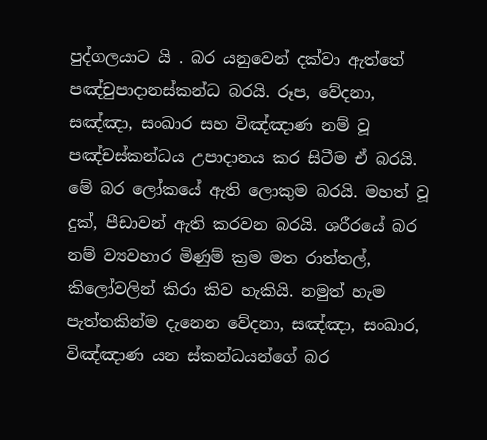පුද්ගලයාට යි . බර යනුවෙන් දක්වා ඇත්තේ පඤ්චුපාදානස්කන්ධ බරයි. රූප, වේදනා, සඤ්ඤා, සංඛාර සහ විඤ්ඤාණ නම් වූ පඤ්චස්කන්ධය උපාදානය කර සිටීම ඒ බරයි. මේ බර ලෝකයේ ඇති ලොකුම බරයි. මහත් වූ දුක්, පීඩාවන් ඇති කරවන බරයි. ශරීරයේ බර නම් ව්‍යවහාර මිණුම් ක්‍රම මත රාත්තල්, කිලෝවලින් කිරා කිව හැකියි. නමුත් හැම පැත්තකින්ම දැනෙන වේදනා, සඤ්ඤා, සංඛාර, විඤ්ඤාණ යන ස්කන්ධයන්ගේ බර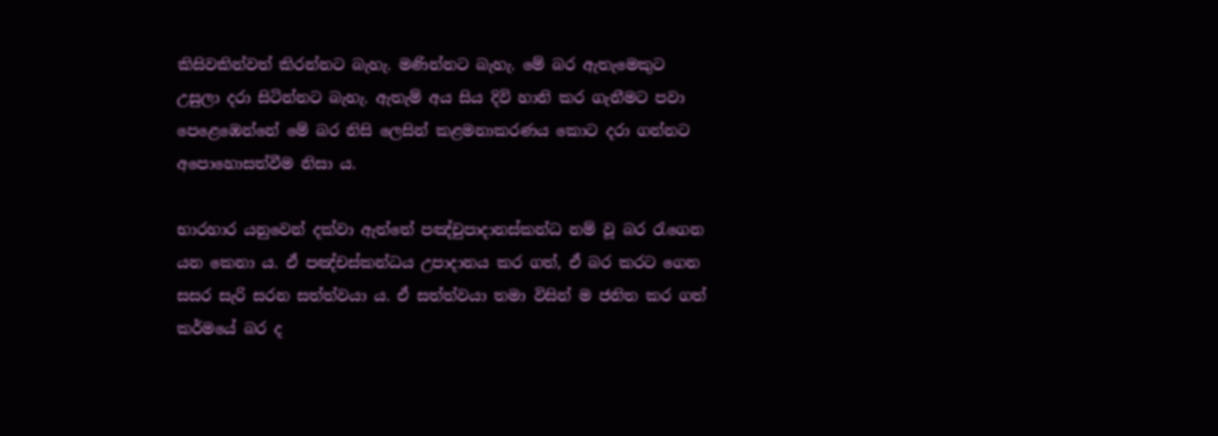කිසිවකින්වත් කිරන්නට බැහැ. මණින්නට බැහැ. මේ බර ඇතැමෙකුට උසුලා දරා සිටින්නට බැහැ. ඇතැම් අය සිය දිවි හානි කර ගැනීමට පවා පෙළෙඹෙන්නේ මේ බර නිසි ලෙසින් කළමනාකරණය කොට දරා ගන්නට අපොහොසත්වීම නිසා ය.

භාරහාර යනුවෙන් දක්වා ඇත්තේ පඤ්චුපාදානස්කන්ධ නම් වූ බර රැගෙන යන කෙනා ය. ඒ පඤ්චස්කන්ධය උපාදානය කර ගත්, ඒ බර කරට ගෙන සසර සැරි සරන සත්ත්වයා ය. ඒ සත්ත්වයා තමා විසින් ම ජනිත කර ගත් කර්මයේ බර ද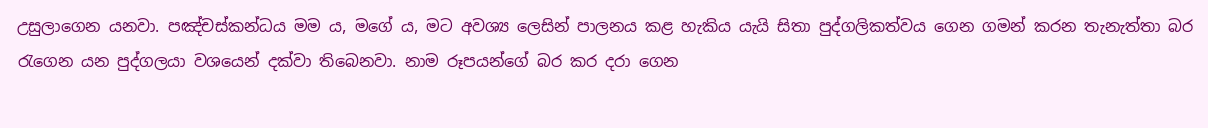උසුලාගෙන යනවා. පඤ්චස්කන්ධය මම ය, මගේ ය, මට අවශ්‍ය ලෙසින් පාලනය කළ හැකිය යැයි සිතා පුද්ගලිකත්වය ගෙන ගමන් කරන තැනැත්තා බර රැගෙන යන පුද්ගලයා වශයෙන් දක්වා තිබෙනවා. නාම රූපයන්ගේ බර කර දරා ගෙන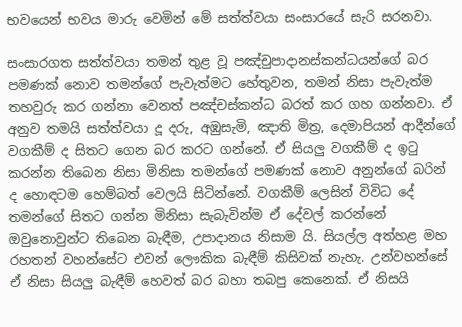භවයෙන් භවය මාරු වෙමින් මේ සත්ත්වයා සංසාරයේ සැරි සරනවා.

සංසාරගත සත්ත්වයා තමන් තුළ වූ පඤ්චුපාදානස්කන්ධයන්ගේ බර පමණක් නොව තමන්ගේ පැවැත්මට හේතුවන, තමන් නිසා පැවැත්ම තහවුරු කර ගන්නා වෙනත් පඤ්චස්කන්ධ බරත් කර ගහ ගන්නවා. ඒ අනුව තමයි සත්ත්වයා දූ දරු, අඹුසැමි, ඤාති මිත්‍ර, දෙමාපියන් ආදීන්ගේ වගකීම් ද සිතට ගෙන බර කරට ගන්නේ. ඒ සියලු වගකීම් ද ඉටු කරන්න තිබෙන නිසා මිනිසා තමන්ගේ පමණක් නොව අනුන්ගේ බරින් ද හොඳටම හෙම්බත් වෙලයි සිටින්නේ. වගකීම් ලෙසින් විවිධ දේ තමන්ගේ සිතට ගන්න මිනිසා සැබැවින්ම ඒ දේවල් කරන්නේ ඔවුනොවුන්ට තිබෙන බැඳීම, උපාදානය නිසාම යි. සියල්ල අත්හළ මහ රහතන් වහන්සේට එවන් ලෞකික බැඳීම් කිසිවක් නැහැ. උන්වහන්සේ ඒ නිසා සියලු බැඳීම් හෙවත් බර බහා තබපු කෙනෙක්. ඒ නිසයි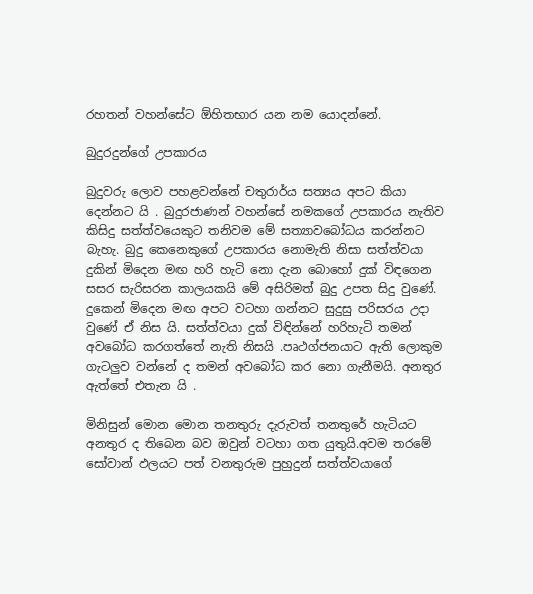රහතන් වහන්සේට ඕහිතභාර යන නම යොදන්නේ.

බුදුරදුන්ගේ උපකාරය

බුදුවරු ලොව පහළවන්නේ චතුරාර්ය සත්‍යය අපට කියා දෙන්නට යි . බුදුරජාණන් වහන්සේ නමකගේ උපකාරය නැතිව කිසිදු සත්ත්වයෙකුට තනිවම මේ සත්‍යාවබෝධය කරන්නට බැහැ. බුදු කෙනෙකුගේ උපකාරය නොමැති නිසා සත්ත්වයා දුකින් මිදෙන මඟ හරි හැටි නො දැන බොහෝ දුක් විඳගෙන සසර සැරිසරන කාලයකයි මේ අසිරිමත් බුදු උපත සිදු වුණේ. දුකෙන් මිදෙන මඟ අපට වටහා ගන්නට සුදුසු පරිසරය උදා වුණේ ඒ නිස යි. සත්ත්වයා දුක් විඳින්නේ හරිහැටි තමන් අවබෝධ කරගත්තේ නැති නිසයි .පෘථග්ජනයාට ඇති ලොකුම ගැටලුව වන්නේ ද තමන් අවබෝධ කර නො ගැනීමයි. අනතුර ඇත්තේ එතැන යි .

මිනිසුන් මොන මොන තනතුරු දැරුවත් තනතුරේ හැටියට අනතුර ද තිබෙන බව ඔවුන් වටහා ගත යුතුයි.අවම තරමේ සෝවාන් ඵලයට පත් වනතුරුම පුහුදුන් සත්ත්වයාගේ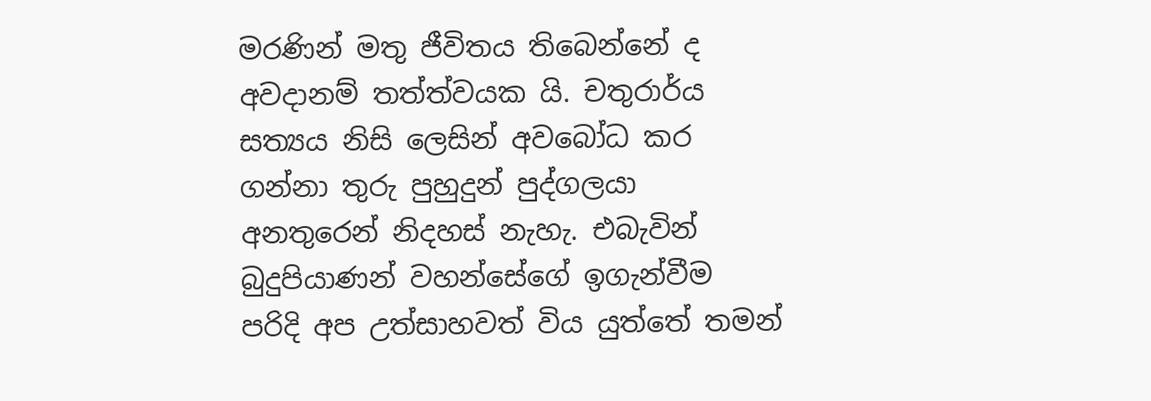මරණින් මතු ජීවිතය තිබෙන්නේ ද අවදානම් තත්ත්වයක යි. චතුරාර්ය සත්‍යය නිසි ලෙසින් අවබෝධ කර ගන්නා තුරු පුහුදුන් පුද්ගලයා අනතුරෙන් නිදහස් නැහැ. එබැවින් බුදුපියාණන් වහන්සේගේ ඉගැන්වීම පරිදි අප උත්සාහවත් විය යුත්තේ තමන්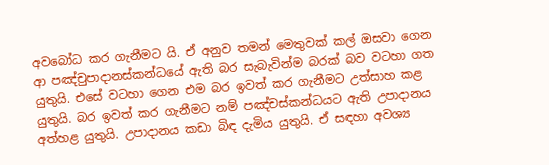අවබෝධ කර ගැනීමට යි. ඒ අනුව තමන් මෙතුවක් කල් ඔසවා ගෙන ආ පඤ්චුපාදානස්කන්ධයේ ඇති බර සැබැවින්ම බරක් බව වටහා ගත යුතුයි. එසේ වටහා ගෙන එම බර ඉවත් කර ගැනීමට උත්සාහ කළ යුතුයි. බර ඉවත් කර ගැනීමට නම් පඤ්චස්කන්ධයට ඇති උපාදානය අත්හළ යුතුයි. උපාදානය කඩා බිඳ දැමිය යුතුයි. ඒ සඳහා අවශ්‍ය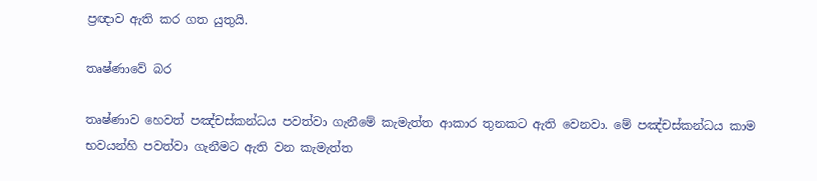ප්‍රඥාව ඇති කර ගත යුතුයි.

තෘෂ්ණාවේ බර

තෘෂ්ණාව හෙවත් පඤ්චස්කන්ධය පවත්වා ගැනීමේ කැමැත්ත ආකාර තුනකට ඇති වෙනවා. මේ පඤ්චස්කන්ධය කාම භවයන්හි පවත්වා ගැනීමට ඇති වන කැමැත්ත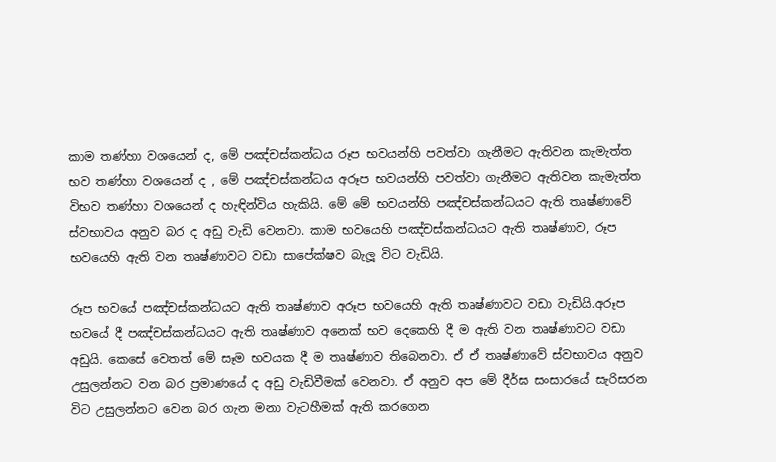කාම තණ්හා වශයෙන් ද, මේ පඤ්චස්කන්ධය රූප භවයන්හි පවත්වා ගැනීමට ඇතිවන කැමැත්ත භව තණ්හා වශයෙන් ද , මේ පඤ්චස්කන්ධය අරූප භවයන්හි පවත්වා ගැනීමට ඇතිවන කැමැත්ත විභව තණ්හා වශයෙන් ද හැඳින්විය හැකියි. මේ මේ භවයන්හි පඤ්චස්කන්ධයට ඇති තෘෂ්ණාවේ ස්වභාවය අනුව බර ද අඩු වැඩි වෙනවා. කාම භවයෙහි පඤ්චස්කන්ධයට ඇති තෘෂ්ණාව, රූප භවයෙහි ඇති වන තෘෂ්ණාවට වඩා සාපේක්ෂව බැලූ විට වැඩියි.

රූප භවයේ පඤ්චස්කන්ධයට ඇති තෘෂ්ණාව අරූප භවයෙහි ඇති තෘෂ්ණාවට වඩා වැඩියි.අරූප භවයේ දී පඤ්චස්කන්ධයට ඇති තෘෂ්ණාව අනෙක් භව දෙකෙහි දී ම ඇති වන තෘෂ්ණාවට වඩා අඩුයි. කෙසේ වෙතත් මේ සෑම භවයක දී ම තෘෂ්ණාව තිබෙනවා. ඒ ඒ තෘෂ්ණාවේ ස්වභාවය අනුව උසුලන්නට වන බර ප්‍රමාණයේ ද අඩු වැඩිවීමක් වෙනවා. ඒ අනුව අප මේ දීර්ඝ සංසාරයේ සැරිසරන විට උසුලන්නට වෙන බර ගැන මනා වැටහීමක් ඇති කරගෙන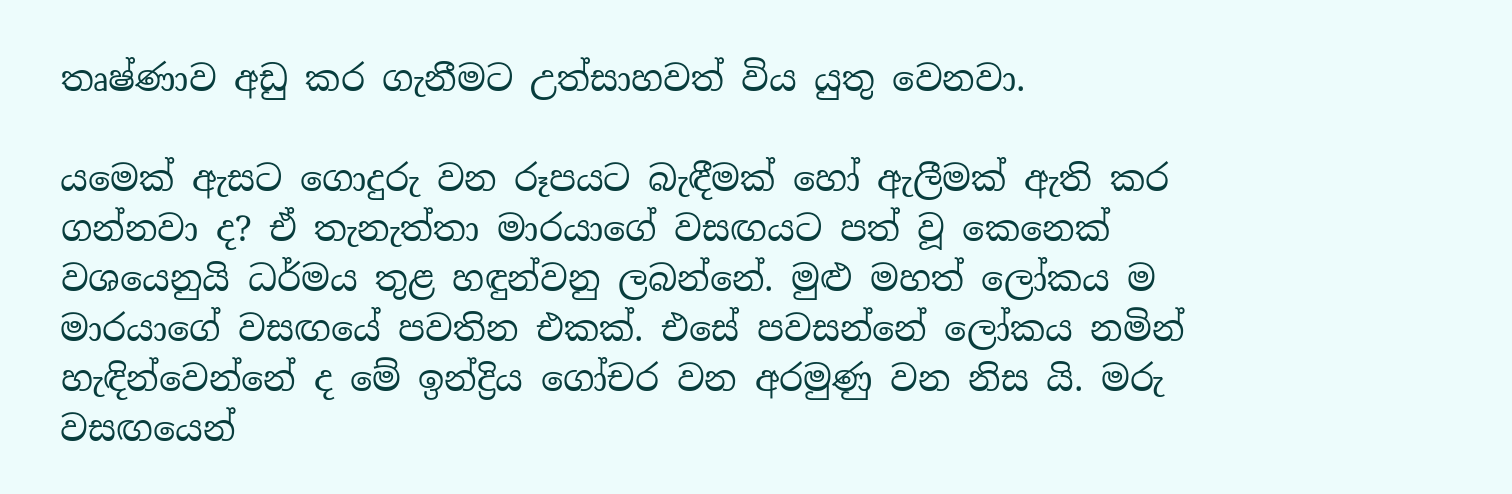තෘෂ්ණාව අඩු කර ගැනීමට උත්සාහවත් විය යුතු වෙනවා.

යමෙක් ඇසට ගොදුරු වන රූපයට බැඳීමක් හෝ ඇලීමක් ඇති කර ගන්නවා ද? ඒ තැනැත්තා මාරයාගේ වසඟයට පත් වූ කෙනෙක් වශයෙනුයි ධර්මය තුළ හඳුන්වනු ලබන්නේ. මුළු මහත් ලෝකය ම මාරයාගේ වසඟයේ පවතින එකක්. එසේ පවසන්නේ ලෝකය නමින් හැඳින්වෙන්නේ ද මේ ඉන්ද්‍රිය ගෝචර වන අරමුණු වන නිස යි. මරු වසඟයෙන්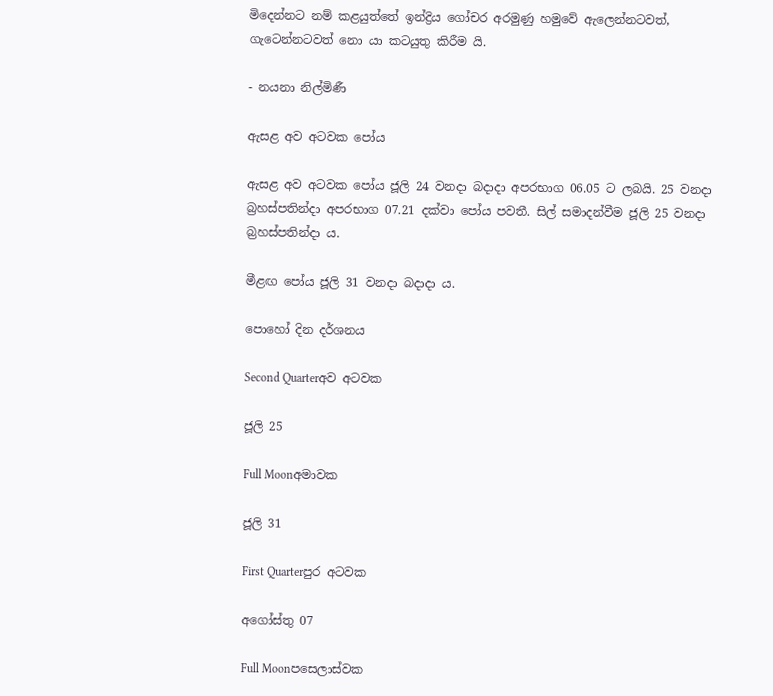මිදෙන්නට නම් කළයුත්තේ ඉන්ද්‍රිය ගෝචර අරමුණු හමුවේ ඇලෙන්නටවත්, ගැටෙන්නටවත් නො යා කටයුතු කිරීම යි.

- නයනා නිල්මිණී

ඇසළ අව අටවක පෝය

ඇසළ අව අටවක පෝය ජූලි 24 වනදා බදාදා අපරභාග 06.05 ට ලබයි. 25 වනදා බ්‍රහස්පතින්දා අපරභාග 07.21 දක්වා පෝය පවතී. සිල් සමාදන්වීම ජූලි 25 වනදා බ්‍රහස්පතින්දා ය.

මීළඟ පෝය ජූලි 31 වනදා බදාදා ය.

පොහෝ දින දර්ශනය

Second Quarterඅව අටවක

ජූලි 25

Full Moonඅමාවක

ජූලි 31

First Quarterපුර අටවක

අගෝස්තු 07

Full Moonපසෙලාස්වක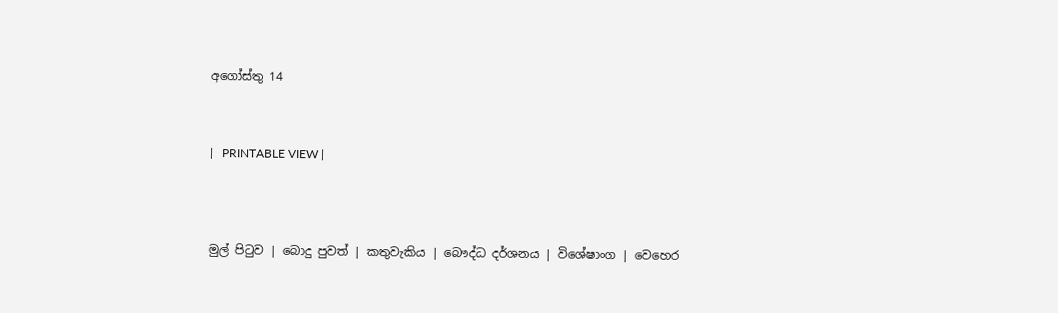අගෝස්තු 14



|   PRINTABLE VIEW |




මුල් පිටුව | බොදු පුවත් | කතුවැකිය | බෞද්ධ දර්ශනය | විශේෂාංග | වෙහෙර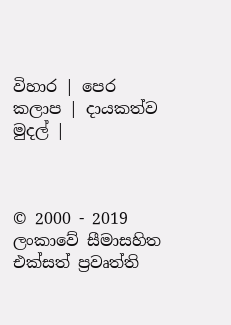විහාර | පෙර කලාප | දායකත්ව මුදල් |



© 2000 - 2019 ලංකාවේ සීමාසහිත එක්සත් ප්‍රවෘත්ති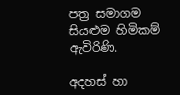පත්‍ර සමාගම
සියළුම හිමිකම් ඇවිරිණි.

අදහස් හා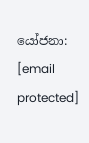යෝජනා: [email protected]